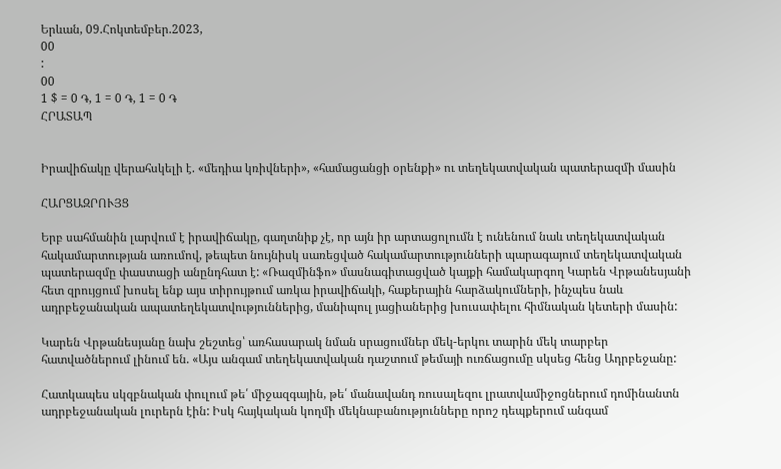Երևան, 09.Հոկտեմբեր.2023,
00
:
00
1 $ = 0 ֏, 1 = 0 ֏, 1 = 0 ֏
ՀՐԱՏԱՊ


Իրավիճակը վերահսկելի է. «մեդիա կռիվների», «համացանցի օրենքի» ու տեղեկատվական պատերազմի մասին

ՀԱՐՑԱԶՐՈՒՅՑ

Երբ սահմանին լարվում է իրավիճակը, գաղտնիք չէ, որ այն իր արտացոլումն է ունենում նաև տեղեկատվական հակամարտության առումով, թեպետ նույնիսկ սառեցված հակամարտությունների պարագայում տեղեկատվական պատերազմը փաստացի անընդհատ է: «Ռազմինֆո» մասնագիտացված կայքի համակարգող Կարեն Վրթանեսյանի հետ զրույցում խոսել ենք այս տիրույթում առկա իրավիճակի, հաքերային հարձակումների, ինչպես նաև ադրբեջանական ապատեղեկատվություններից, մանիպուլ յացիաներից խուսափելու հիմնական կետերի մասին:

Կարեն Վրթանեսյանը նախ շեշտեց՝ առհասարակ նման սրացումներ մեկ-երկու տարին մեկ տարբեր հատվածներում լինում են. «Այս անգամ տեղեկատվական դաշտում թեմայի ուռճացումը սկսեց հենց Ադրբեջանը:

Հատկապես սկզբնական փուլում թե՛ միջազգային, թե՛ մանավանդ ռուսալեզու լրատվամիջոցներում դոմինանտն ադրբեջանական լուրերն էին: Իսկ հայկական կողմի մեկնաբանությունները որոշ դեպքերում անգամ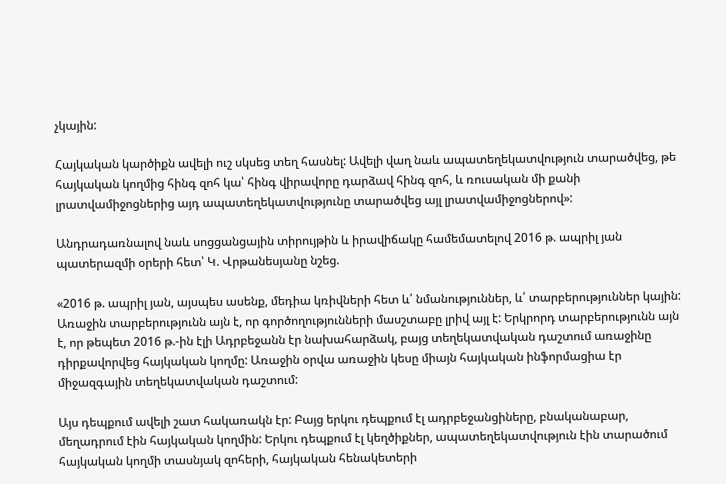չկային:

Հայկական կարծիքն ավելի ուշ սկսեց տեղ հասնել: Ավելի վաղ նաև ապատեղեկատվություն տարածվեց, թե հայկական կողմից հինգ զոհ կա՝ հինգ վիրավորը դարձավ հինգ զոհ, և ռուսական մի քանի լրատվամիջոցներից այդ ապատեղեկատվությունը տարածվեց այլ լրատվամիջոցներով»:

Անդրադառնալով նաև սոցցանցային տիրույթին և իրավիճակը համեմատելով 2016 թ. ապրիլ յան պատերազմի օրերի հետ՝ Կ. Վրթանեսյանը նշեց.

«2016 թ. ապրիլ յան, այսպես ասենք, մեդիա կռիվների հետ և՛ նմանություններ, և՛ տարբերություններ կային: Առաջին տարբերությունն այն է, որ գործողությունների մասշտաբը լրիվ այլ է: Երկրորդ տարբերությունն այն է, որ թեպետ 2016 թ.-ին էլի Ադրբեջանն էր նախահարձակ, բայց տեղեկատվական դաշտում առաջինը դիրքավորվեց հայկական կողմը: Առաջին օրվա առաջին կեսը միայն հայկական ինֆորմացիա էր միջազգային տեղեկատվական դաշտում:

Այս դեպքում ավելի շատ հակառակն էր: Բայց երկու դեպքում էլ ադրբեջանցիները, բնականաբար, մեղադրում էին հայկական կողմին: Երկու դեպքում էլ կեղծիքներ, ապատեղեկատվություն էին տարածում հայկական կողմի տասնյակ զոհերի, հայկական հենակետերի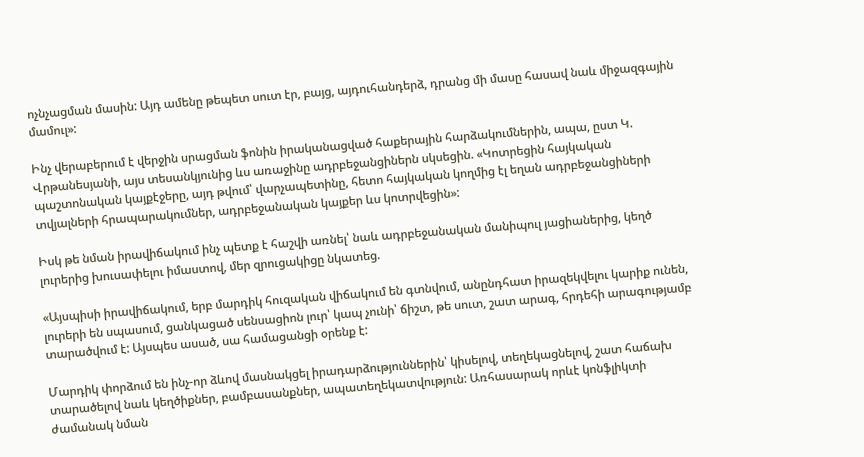ոչնչացման մասին: Այդ ամենը թեպետ սուտ էր, բայց, այդուհանդերձ, դրանց մի մասը հասավ նաև միջազգային մամուլ»:

Ինչ վերաբերում է վերջին սրացման ֆոնին իրականացված հաքերային հարձակումներին, ապա, ըստ Կ. Վրթանեսյանի, այս տեսանկյունից ևս առաջինը ադրբեջանցիներն սկսեցին. «Կոտրեցին հայկական պաշտոնական կայքէջերը, այդ թվում՝ վարչապետինը, հետո հայկական կողմից էլ եղան ադրբեջանցիների տվյալների հրապարակումներ, ադրբեջանական կայքեր ևս կոտրվեցին»:

Իսկ թե նման իրավիճակում ինչ պետք է հաշվի առնել՝ նաև ադրբեջանական մանիպուլ յացիաներից, կեղծ լուրերից խուսափելու իմաստով, մեր զրուցակիցը նկատեց.

«Այսպիսի իրավիճակում, երբ մարդիկ հուզական վիճակում են գտնվում, անընդհատ իրազեկվելու կարիք ունեն, լուրերի են սպասում, ցանկացած սենսացիոն լուր՝ կապ չունի՝ ճիշտ, թե սուտ, շատ արագ, հրդեհի արագությամբ տարածվում է: Այսպես ասած, սա համացանցի օրենք է:

Մարդիկ փորձում են ինչ-որ ձևով մասնակցել իրադարձություններին՝ կիսելով, տեղեկացնելով, շատ հաճախ տարածելով նաև կեղծիքներ, բամբասանքներ, ապատեղեկատվություն: Առհասարակ որևէ կոնֆլիկտի ժամանակ նման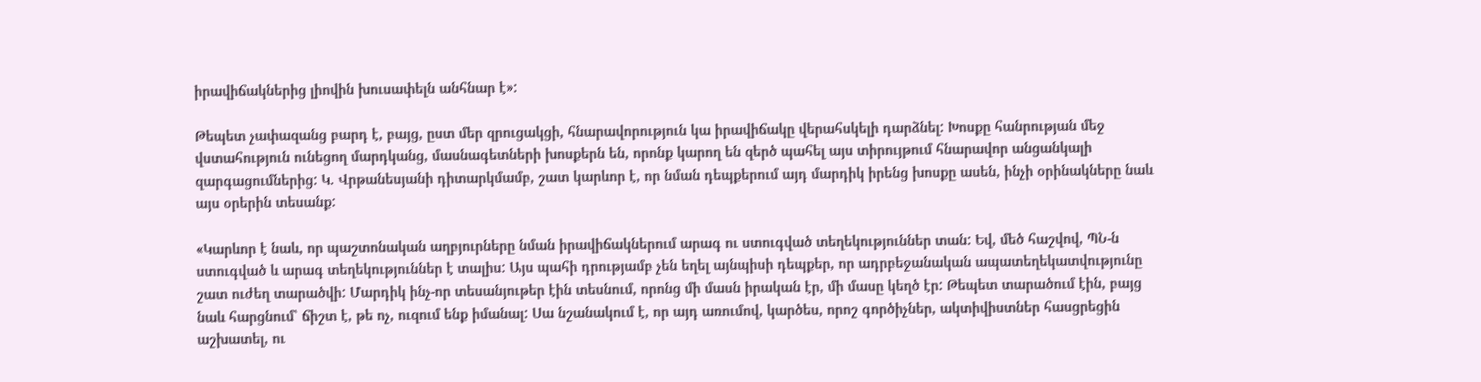իրավիճակներից լիովին խուսափելն անհնար է»:

Թեպետ չափազանց բարդ է, բայց, ըստ մեր զրուցակցի, հնարավորություն կա իրավիճակը վերահսկելի դարձնել: Խոսքը հանրության մեջ վստահություն ունեցող մարդկանց, մասնագետների խոսքերն են, որոնք կարող են զերծ պահել այս տիրույթում հնարավոր անցանկալի զարգացումներից: Կ. Վրթանեսյանի դիտարկմամբ, շատ կարևոր է, որ նման դեպքերում այդ մարդիկ իրենց խոսքը ասեն, ինչի օրինակները նաև այս օրերին տեսանք:

«Կարևոր է նաև, որ պաշտոնական աղբյուրները նման իրավիճակներում արագ ու ստուգված տեղեկություններ տան: Եվ, մեծ հաշվով, ՊՆ-ն ստուգված և արագ տեղեկություններ է տալիս: Այս պահի դրությամբ չեն եղել այնպիսի դեպքեր, որ ադրբեջանական ապատեղեկատվությունը շատ ուժեղ տարածվի: Մարդիկ ինչ-որ տեսանյութեր էին տեսնում, որոնց մի մասն իրական էր, մի մասը կեղծ էր: Թեպետ տարածում էին, բայց նաև հարցնում՝ ճիշտ է, թե ոչ, ուզում ենք իմանալ: Սա նշանակում է, որ այդ առումով, կարծես, որոշ գործիչներ, ակտիվիստներ հասցրեցին աշխատել, ու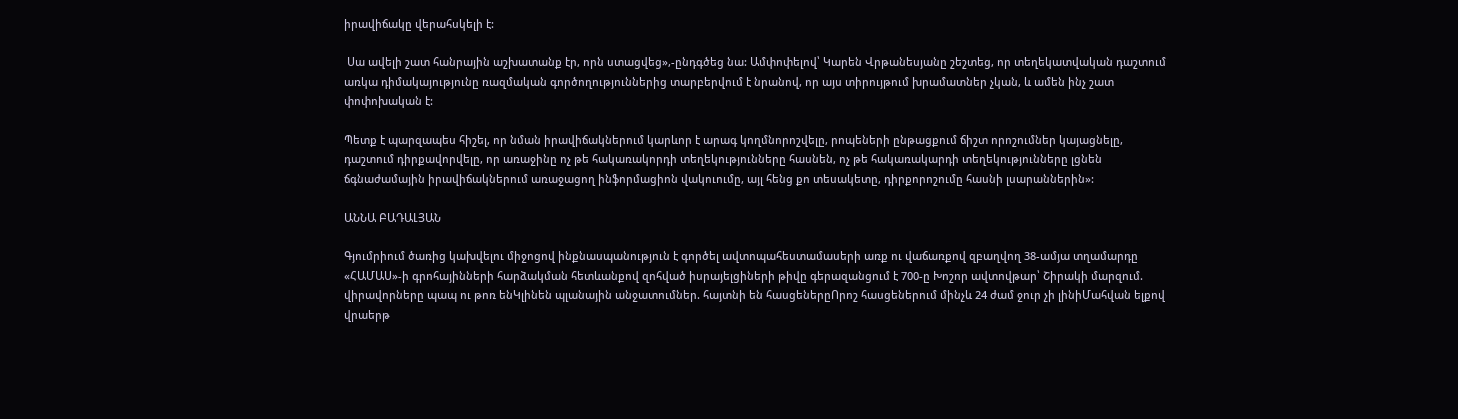իրավիճակը վերահսկելի է:

 Սա ավելի շատ հանրային աշխատանք էր, որն ստացվեց»,-ընդգծեց նա: Ամփոփելով՝ Կարեն Վրթանեսյանը շեշտեց, որ տեղեկատվական դաշտում առկա դիմակայությունը ռազմական գործողություններից տարբերվում է նրանով, որ այս տիրույթում խրամատներ չկան, և ամեն ինչ շատ փոփոխական է:

Պետք է պարզապես հիշել, որ նման իրավիճակներում կարևոր է արագ կողմնորոշվելը, րոպեների ընթացքում ճիշտ որոշումներ կայացնելը, դաշտում դիրքավորվելը, որ առաջինը ոչ թե հակառակորդի տեղեկությունները հասնեն, ոչ թե հակառակարդի տեղեկությունները լցնեն ճգնաժամային իրավիճակներում առաջացող ինֆորմացիոն վակուումը, այլ հենց քո տեսակետը, դիրքորոշումը հասնի լսարաններին»:

ԱՆՆԱ ԲԱԴԱԼՅԱՆ

Գյումրիում ծառից կախվելու միջոցով ինքնասպանություն է գործել ավտոպահեստամասերի առք ու վաճառքով զբաղվող 38-ամյա տղամարդը «ՀԱՄԱՍ»-ի գրոհայինների հարձակման հետևանքով զոհված իսրայելցիների թիվը գերազանցում է 700-ը Խոշոր ավտովթար՝ Շիրակի մարզում. վիրավորները պապ ու թոռ ենԿլինեն պլանային անջատումներ. հայտնի են հասցեներըՈրոշ հասցեներում մինչև 24 ժամ ջուր չի լինիՄահվան ելքով վրաերթ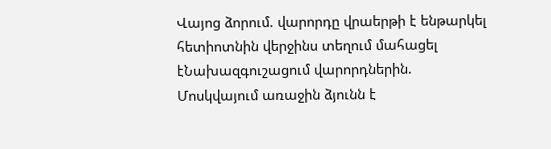Վայոց ձորում. վարորդը վրաերթի է ենթարկել հետիոտնին վերջինս տեղում մահացել էՆախազգուշացում վարորդներին. Մոսկվայում առաջին ձյունն է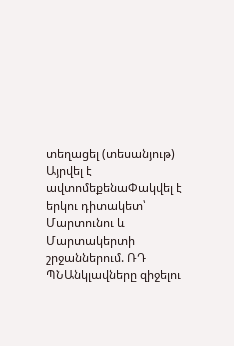տեղացել (տեսանյութ) Այրվել է ավտոմեքենաՓակվել է երկու դիտակետ՝ Մարտունու և Մարտակերտի շրջաններում. ՌԴ ՊՆԱնկլավները զիջելու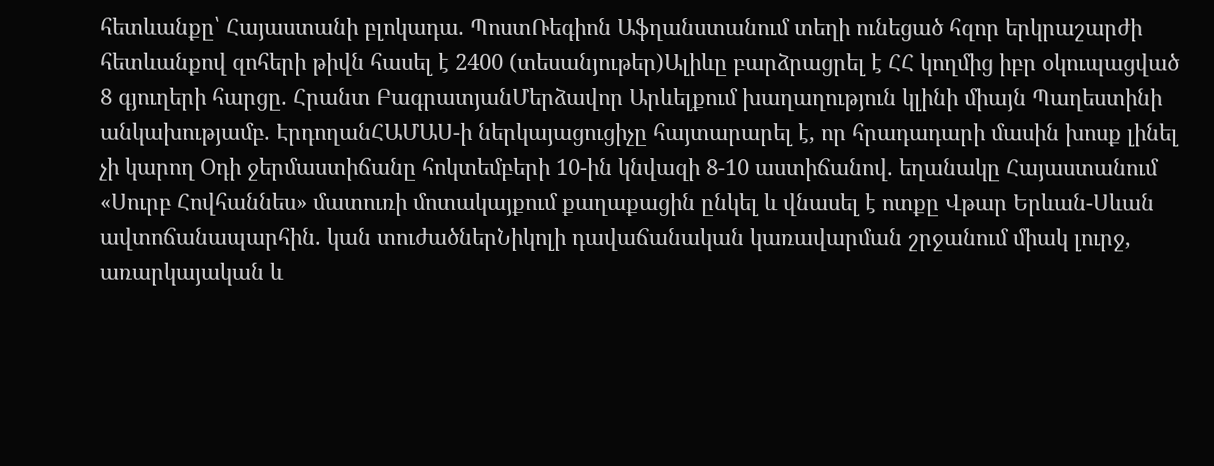հետևանքը՝ Հայաստանի բլոկադա. ՊոստՌեգիոն Աֆղանստանում տեղի ունեցած հզոր երկրաշարժի հետևանքով զոհերի թիվն հասել է 2400 (տեսանյութեր)Ալիևը բարձրացրել է ՀՀ կողմից իբր օկուպացված 8 գյուղերի հարցը. Հրանտ ԲագրատյանՄերձավոր Արևելքում խաղաղություն կլինի միայն Պաղեստինի անկախությամբ. ԷրդողանՀԱՄԱՍ-ի ներկայացուցիչը հայտարարել է, որ հրադադարի մասին խոսք լինել չի կարող Օդի ջերմաստիճանը հոկտեմբերի 10-ին կնվազի 8-10 աստիճանով. եղանակը Հայաստանում «Սուրբ Հովհաննես» մատուռի մոտակայքում քաղաքացին ընկել և վնասել է ոտքը Վթար Երևան-Սևան ավտոճանապարհին. կան տուժածներՆիկոլի դավաճանական կառավարման շրջանում միակ լուրջ, առարկայական և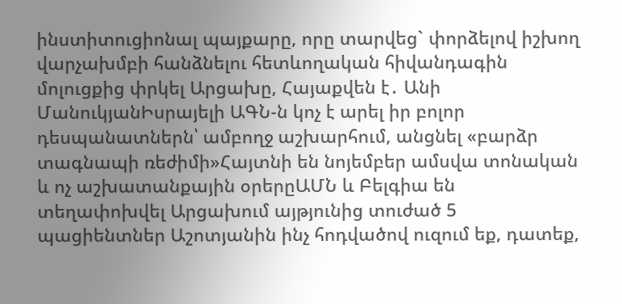ինստիտուցիոնալ պայքարը, որը տարվեց` փորձելով իշխող վարչախմբի հանձնելու հետևողական հիվանդագին մոլուցքից փրկել Արցախը, Հայաքվեն է․ Անի ՄանուկյանԻսրայելի ԱԳՆ-ն կոչ է արել իր բոլոր դեսպանատներն՝ ամբողջ աշխարհում, անցնել «բարձր տագնապի ռեժիմի»Հայտնի են նոյեմբեր ամսվա տոնական և ոչ աշխատանքային օրերըԱՄՆ և Բելգիա են տեղափոխվել Արցախում այթյունից տուժած 5 պացիենտներ Աշոտյանին ինչ հոդվածով ուզում եք, դատեք,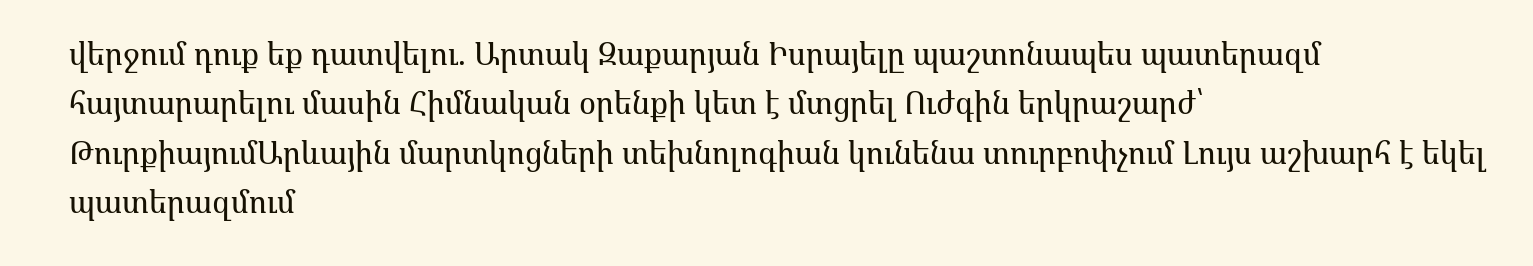վերջում դուք եք դատվելու. Արտակ Զաքարյան Իսրայելը պաշտոնապես պատերազմ հայտարարելու մասին Հիմնական օրենքի կետ է մտցրել Ուժգին երկրաշարժ՝ ԹուրքիայումԱրևային մարտկոցների տեխնոլոգիան կունենա տուրբոփչում Լույս աշխարհ է եկել պատերազմում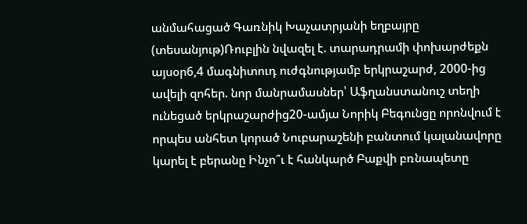անմահացած Գառնիկ Խաչատրյանի եղբայրը (տեսանյութ)Ռուբլին նվազել է. տարադրամի փոխարժեքն այսօր6,4 մագնիտուդ ուժգնությամբ երկրաշարժ, 2000-ից ավելի զոհեր. նոր մանրամասներ՝ Աֆղանստանուշ տեղի ունեցած երկրաշարժից20-ամյա Նորիկ Բեգունցը որոնվում է որպես անհետ կորած Նուբարաշենի բանտում կալանավորը կարել է բերանը Ինչո՞ւ է հանկարծ Բաքվի բռնապետը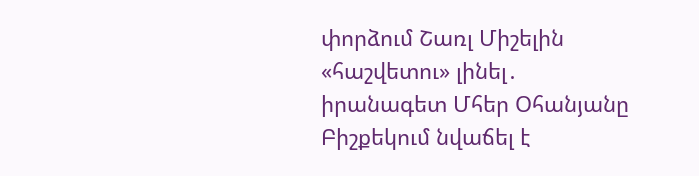փորձում Շառլ Միշելին «հաշվետու» լինել․ իրանագետ Մհեր Օհանյանը Բիշքեկում նվաճել է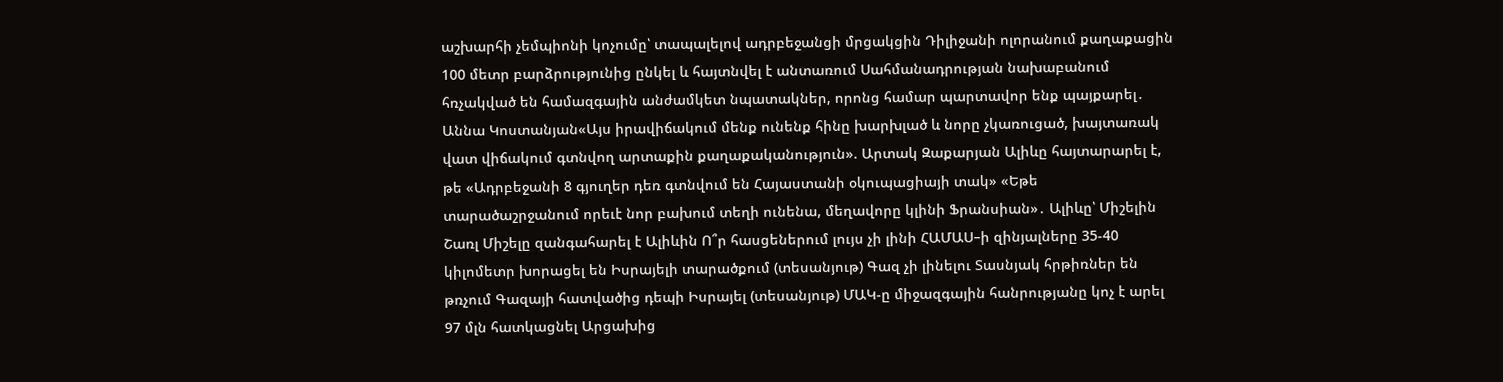աշխարհի չեմպիոնի կոչումը՝ տապալելով ադրբեջանցի մրցակցին Դիլիջանի ոլորանում քաղաքացին 100 մետր բարձրությունից ընկել և հայտնվել է անտառում Սահմանադրության նախաբանում հռչակված են համազգային անժամկետ նպատակներ, որոնց համար պարտավոր ենք պայքարել․ Աննա Կոստանյան«Այս իրավիճակում մենք ունենք հինը խարխլած և նորը չկառուցած, խայտառակ վատ վիճակում գտնվող արտաքին քաղաքականություն». Արտակ Զաքարյան Ալիևը հայտարարել է, թե «Ադրբեջանի 8 գյուղեր դեռ գտնվում են Հայաստանի օկուպացիայի տակ» «Եթե տարածաշրջանում որեւէ նոր բախում տեղի ունենա, մեղավորը կլինի Ֆրանսիան»․ Ալիևը՝ Միշելին Շառլ Միշելը զանգահարել է Ալիևին Ո՞ր հասցեներում լույս չի լինի ՀԱՄԱՍ–ի զինյալները 35-40 կիլոմետր խորացել են Իսրայելի տարածքում (տեսանյութ) Գազ չի լինելու Տասնյակ հրթիռներ են թռչում Գազայի հատվածից դեպի Իսրայել (տեսանյութ) ՄԱԿ-ը միջազգային հանրությանը կոչ է արել 97 մլն հատկացնել Արցախից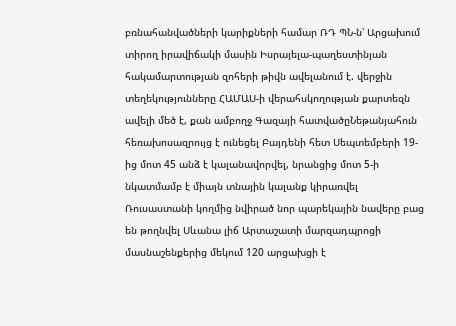բռնահանվածների կարիքների համար ՌԴ ՊՆ-ն՝ Արցախում տիրող իրավիճակի մասին Իսրայելա-պաղեստինյան հակամարտության զոհերի թիվն ավելանում է. վերջին տեղեկությունները ՀԱՄԱՍ-ի վերահսկողության քարտեզն ավելի մեծ է, քան ամբողջ Գազայի հատվածըՆեթանյահուն հեռախոսազրույց է ունեցել Բայդենի հետ Սեպտեմբերի 19-ից մոտ 45 անձ է կալանավորվել, նրանցից մոտ 5-ի նկատմամբ է միայն տնային կալանք կիրառվել Ռուսաստանի կողմից նվիրած նոր պարեկային նավերը բաց են թողնվել Սևանա լիճ Արտաշատի մարզադպրոցի մասնաշենքերից մեկում 120 արցախցի է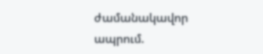ժամանակավոր ապրում.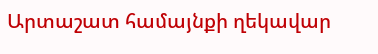Արտաշատ համայնքի ղեկավար